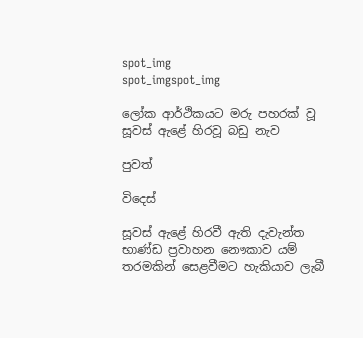spot_img
spot_imgspot_img

ලෝක ආර්ථිකයට මරු පහරක් වූ සූවස් ඇළේ හිරවූ බඩු නැව

පුවත්

විදෙස්

සූවස් ඇළේ හිරවී ඇති දැවැන්ත භාණ්ඩ ප්‍රවාහන නෞකාව යම් තරමකින් සෙළවීමට හැකියාව ලැබී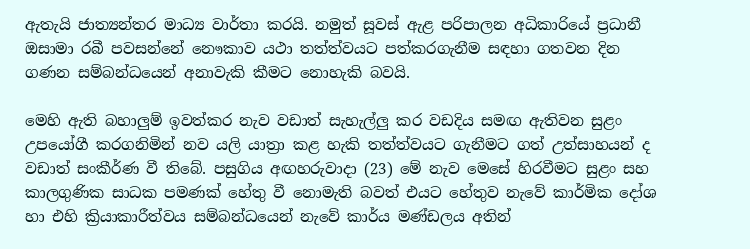ඇතැයි ජාත්‍යන්තර මාධ්‍ය වාර්තා කරයි. නමුත් සූවස් ඇළ පරිපාලන අධිකාරියේ ප්‍රධානී ඔසාමා රබී පවසන්නේ නෞකාව යථා තත්ත්වයට පත්කරගැනීම සඳහා ගතවන දින ගණන සම්බන්ධයෙන් අනාවැකි කීමට නොහැකි බවයි.

මෙහි ඇති බහාලුම් ඉවත්කර නැව වඩාත් සැහැල්ලු කර වඩදිය සමඟ ඇතිවන සුළං උපයෝගී කරගනිමින් නව යලි යාත්‍රා කළ හැකි තත්ත්වයට ගැනීමට ගත් උත්සාහයන් ද වඩාත් සංකීර්ණ වී තිබේ. පසුගිය අඟහරුවාදා (23) මේ නැව මෙසේ හිරවීමට සුළං සහ කාලගුණික සාධක පමණක් හේතු වී නොමැති බවත් එයට හේතුව නැවේ කාර්මික දෝශ හා එහි ක්‍රියාකාරීත්වය සම්බන්ධයෙන් නැවේ කාර්ය මණ්ඩලය අතින්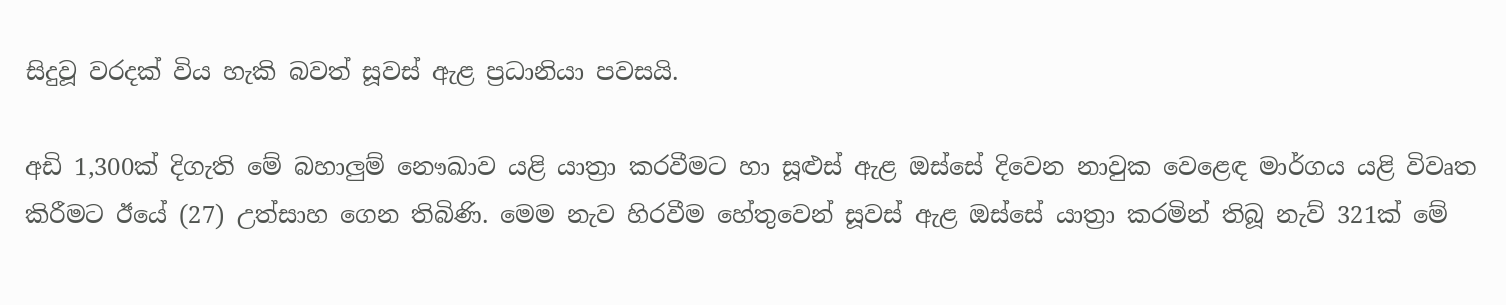සිදුවූ වරදක් විය හැකි බවත් සූවස් ඇළ ප්‍රධානියා පවසයි.

අඩි 1,300ක් දිගැති මේ බහාලුම් නෞඛාව යළි යාත්‍රා කරවීමට හා සූළුස් ඇ‍ළ ඔස්සේ දිවෙන නාවුක වෙළෙඳ මාර්ගය යළි විවෘත කිරීමට ඊයේ (27) උත්සාහ ගෙන තිබිණි. මෙම නැව හිරවීම හේතුවෙන් සූවස් ඇළ ඔස්සේ යාත්‍රා කරමින් තිබූ නැව් 321ක් මේ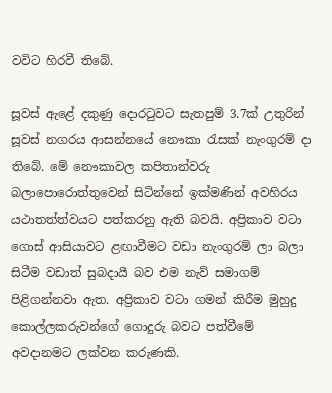වවිට හිරවී තිබේ.

සූවස් ඇළේ දකුණු දොරටුවට සැතපුම් 3.7ක් උතුරින් සූවස් නගරය ආසන්නයේ නෞකා රැසක් නැංගුරම් දා තිබේ. මේ නෞකාවල කපිතාන්වරු බලාපොරොත්තුවෙන් සිටින්‍නේ ඉක්මණින් අවහිරය යථාතත්ත්වයට පත්කරනු ඇති බවයි. අප්‍රිකාව වටා ගොස් ආසියාවට ළඟාවීමට වඩා නැංගුරම් ලා බලා සිටීම වඩාත් සුබදායී බව එම නැව් සමාගම් පිළිගන්නවා ඇත. අප්‍රිකාව වටා ගමන් කිරීම මුහුදු කොල්ලකරුවන්ගේ ගොදුරු බවට පත්වීමේ අවදානමට ලක්වන කරුණකි.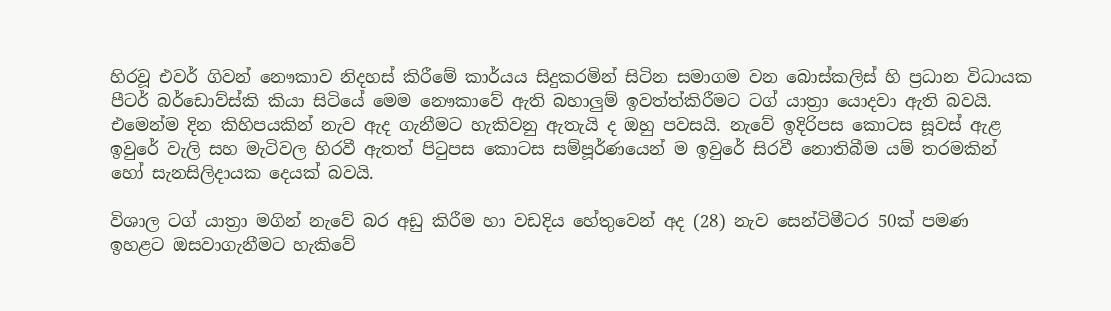හිරවූ එවර් ගිවන් නෞකාව නිදහස් කිරීමේ කාර්යය සිදුකරමින් සිටින සමාගම වන බොස්කලිස් හි ප්‍රධාන විධායක පීටර් බර්ඩොව්ස්කි කියා සිටියේ මෙම නෞකාවේ ඇති බහාලුම් ඉවත්ත්කිරීමට ටග් යාත්‍රා යොදවා ඇති බවයි. එමෙන්ම දින කිහිපයකින් නැව ඇද ගැනීමට හැකිවනු ඇතැයි ද ඔහු පවසයි. නැවේ ඉදිරිපස කොටස සූවස් ඇළ ඉවුරේ වැලි සහ මැටිවල හිරවී ඇතත් පිටුපස කොටස සම්පූර්ණයෙන් ම ඉවුරේ සිරවී නොතිබීම යම් තරමකින් හෝ සැනසිලිදායක දෙයක් බවයි.

විශාල ටග් යාත්‍රා මගින් නැවේ බර අඩු කිරීම හා වඩදිය හේතුවෙන් අද (28) නැව සෙන්ටිමීටර 50ක් පමණ ඉහළට ‍ඔසවාගැනීමට හැකිවේ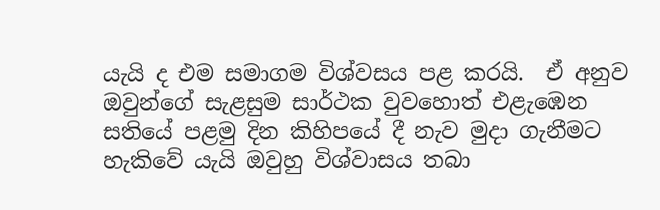යැයි ද එම සමාගම විශ්වසය පළ කරයි.  ඒ අනුව ඔවුන්ගේ සැළසුම සාර්ථක වුවහොත් එළැඹෙන සතියේ පළමු දින කිහිපයේ දී නැව මුදා ගැනීමට හැකිවේ යැයි ඔවුහු විශ්වාසය තබා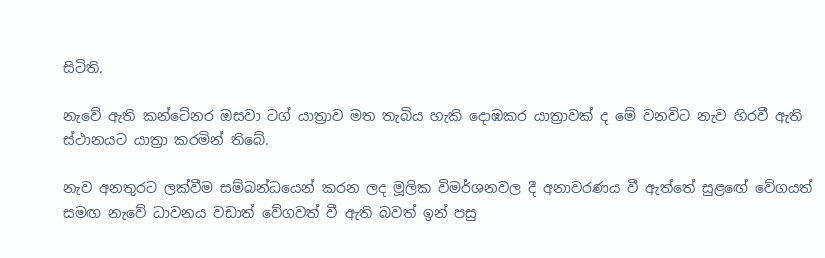සිටිති.

නැවේ ඇති කන්ටේනර ඔසවා ටග් යාත්‍රාව මත තැබිය හැකි දොඹකර යාත්‍රාවක් ද මේ වනවිට නැව හිරවී ඇති ස්ථානයට යාත්‍රා කරමින් තිබේ.

නැව අනතුරට ලක්වීම සම්බන්ධයෙන් කරන ලද මූලික විමර්ශනවල දී අනාවරණය වී ඇත්තේ සුළඟේ වේගයත් සමඟ නැවේ ධාවනය වඩාත් වේගවත් වී ඇති බවත් ඉන් පසු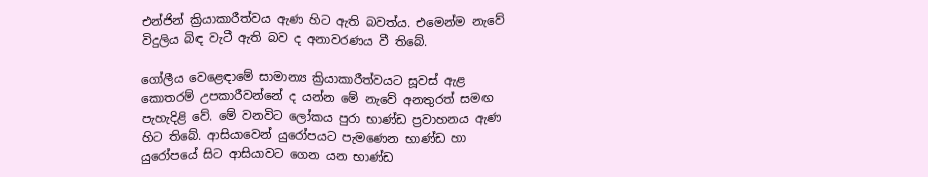එන්ජින් ක්‍රියාකාරීත්වය ඇණ හිට ඇති බවත්ය. එමෙන්ම නැ‍වේ විදුලිය බිඳ වැටී ඇති බව ද අනාවරණය වී තිබේ.

ගෝලීය වෙළෙඳාමේ සාමාන්‍ය ක්‍රියාකාරීත්වයට සූවස් ඇළ කොතරම් උපකාරීවන්නේ ද යන්න මේ නැවේ අනතුරත් සමඟ පැහැදිළි වේ. මේ වනවිට ලෝකය පුරා භාණ්ඩ ප්‍රවාහනය ඇණ හිට තිබේ. ආසියාවෙන් යුරෝපයට පැමණෙන භාණ්ඩ හා යුරෝපයේ සිට ආසියාවට ගෙන යන භාණ්ඩ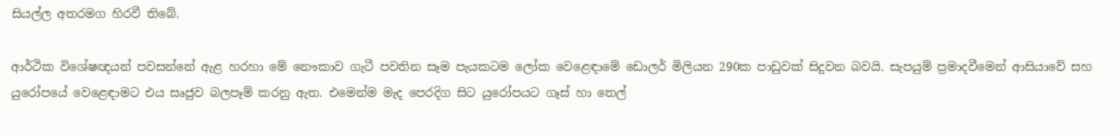සියල්ල අතරමග හිරවී තිබේ.

ආර්ථික විශේෂඥයන් පවසන්නේ ඇළ හරහා මේ නෞකාව ගැටී පවතින සෑම පැයකටම ලෝක වෙළෙඳාමේ ඩොලර් මිලියන 290ක පාඩුවක් සිදුවන බවයි. සැපයුම් ප්‍රමාදවීමෙන් ආසියාවේ සහ යුරෝපයේ වෙළෙඳාමට එය සෘජුව බලපෑම් කරනු ඇත. එමෙන්ම මැද පෙරදිග සිට යුරෝපයට ගෑස් හා තෙල්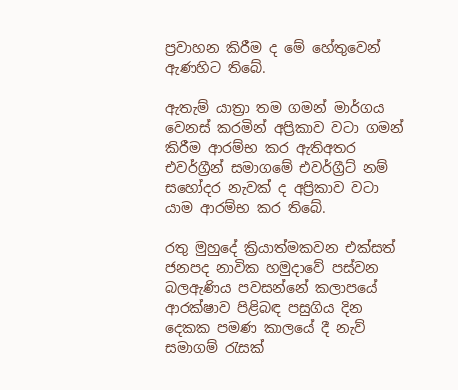ප්‍රවාහන කිරීම ද මේ හේතුවෙන් ඇණහිට තිබේ.

ඇතැම් යාත්‍රා තම ගමන් මාර්ගය වෙනස් කරමින් අප්‍රිකාව වටා ගමන් කිරීම ආරම්භ කර ඇතිඅතර එවර්ග්‍රීන් සමාගමේ එවර්ග්‍රීට් නම් සහෝදර නැවක් ද අප්‍රිකාව වටා යාම ආරම්භ කර තිබේ.

රතු මුහුදේ ක්‍රියාත්මකවන එක්සත් ජනපද නාවික හමුදාවේ පස්වන බලඇණිය පවසන්නේ කලාපයේ ආරක්ෂාව පිළිබඳ පසුගිය දින දෙකක පමණ කාලයේ දී නැව් සමාගම් රැසක්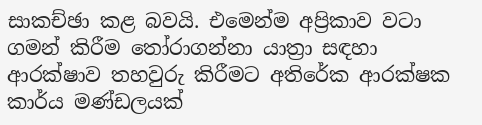සාකච්ඡා කළ බවයි. එමෙන්ම අප්‍රිකාව වටා ගමන් කිරීම තෝරාගන්නා යාත්‍රා සඳහා ආරක්ෂාව තහවුරු කිරීමට අතිරේක ආරක්ෂක කාර්ය මණ්ඩලයක්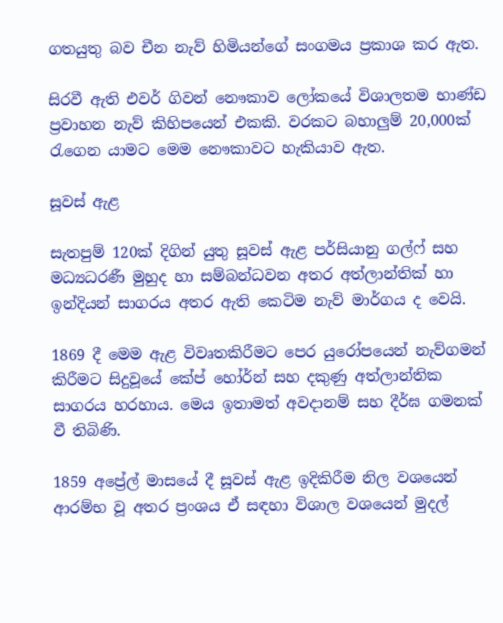ගතයුතු බව චීන නැව් හිමියන්ගේ සංගමය ප්‍රකාශ කර ඇත.

සිරවී ඇති එවර් ගිවන් නෞකාව ලෝකයේ විශාලතම භාණ්ඩ ප්‍රවාහන නැව් කිහිපයෙන් එකකි. වරකට බහාලුම් 20,000ක් රැගෙන යාමට මෙම නෞකාවට හැකියාව ඇත.

සූවස් ඇළ

සැතපුම් 120ක් දිගින් යුතු සූවස් ඇළ පර්සියානු ගල්ෆ් සහ මධ්‍යධරණී මුහුද හා සම්බන්ධවන අතර අත්ලාන්තික් හා ඉන්දියන් සාගරය අතර ඇති කෙටිම නැව් මාර්ගය ද වෙයි.

1869 දී මෙම ඇළ විවෘතකිරීමට පෙර යුරෝපයෙන් නැව්ගමන් කිරීමට සිදුවූයේ කේප් හෝර්න් සහ දකුණු අත්ලාන්තික සාගරය හරහාය. මෙය ඉතාමත් අවදානම් සහ දීර්ඝ ගමනක් වී තිබිණි.

1859 අප්‍රේල් මාසයේ දී සූවස් ඇළ ඉදිකිරීම නිල වශයෙන් ආරම්භ වූ අතර ප්‍රංශය ඒ සඳහා විශාල වශයෙන් මුදල්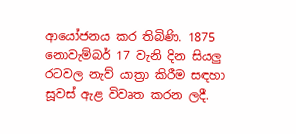ආයෝජනය කර තිබිණි. 1875 නොවැම්බර් 17 වැනි දින සියලු රටවල නැව් යාත්‍රා කිරීම සඳහා සූවස් ඇළ විවෘත කරන ලදී.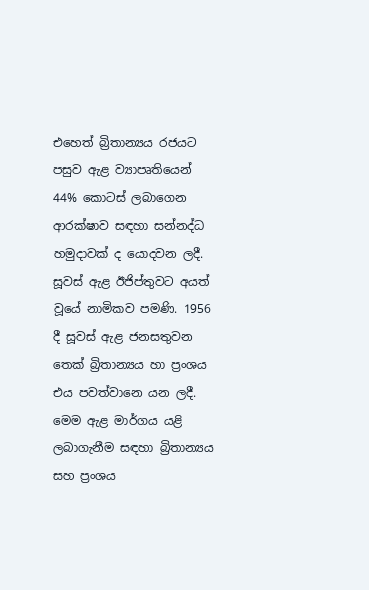එහෙත් බ්‍රිතාන්‍යය රජයට පසුව ඇළ ව්‍යාපෘතියෙන් 44% කොටස් ලබාගෙන ආරක්ෂාව සඳහා සන්නද්ධ හමුදාවක් ද යොදවන ලදී. සූවස් ඇළ ඊජිප්තුවට අයත් වූයේ නාමිකව පමණි. 1956 දී සූවස් ඇළ ජනසතුවන තෙක් බ්‍රිතාන්‍යය හා ප්‍රංශය එය පවත්වානෙ යන ලදී. මෙම ඇළ මාර්ගය යළි ලබාගැනීම සඳහා බ්‍රිතාන්‍යය සහ ප්‍රංශය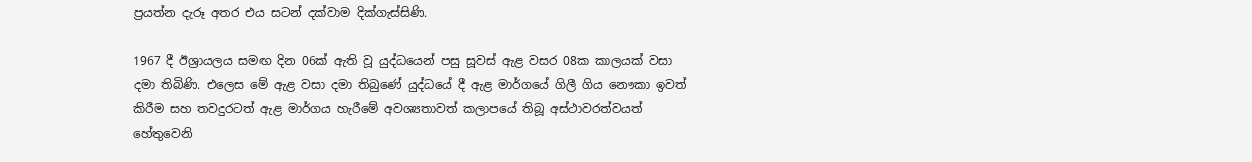ප්‍රයත්න දැරූ අතර එය සටන් දක්වාම දික්ගැස්සිණි.

1967 දී ඊශ්‍රායලය සමඟ දින 06ක් ඇති වූ යුද්ධයෙන් පසු සූවස් ඇළ වසර 08ක කාලයක් වසා දමා තිබිණි. එලෙස මේ ඇළ වසා දමා තිබුණේ යුද්ධයේ දී ඇළ මාර්ගයේ ගිලී ගිය නෞකා ඉවත් කිරීම සහ තවදුරටත් ඇළ මාර්ගය හැරීමේ අවශ්‍යතාවත් කලාපයේ තිබූ අස්ථාවරත්වයත් හේතුවෙනි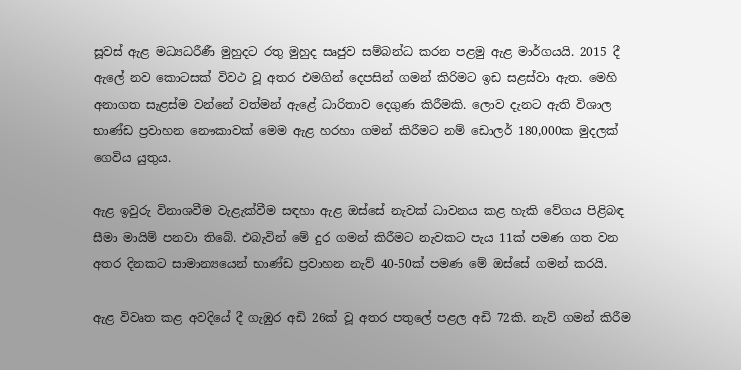සූවස් ඇළ මධ්‍යධරීණී මුහුදට රතු මුහුද සෘජුව සම්බන්ධ කරන පළමු ඇළ මාර්ගයයි. 2015 දී ඇලේ නව කොටසක් විවථ වූ අතර එමගින් දෙපසින් ගමන් කිරිමට ඉඩ සළස්වා ඇත. මෙහි අනාගත සැළස්ම වන්නේ වත්මන් ඇළේ ධාරිතාව දෙගුණ කිරීමකි. ලොව දැනට ඇති විශාල භාණ්ඩ ප්‍රවාහන නෞකාවක් මෙම ඇළ හරහා ගමන් කිරීමට නම් ඩොලර් 180,000ක මුදලක් ගෙවිය යුතුය.

ඇළ ඉවුරු විනාශවීම වැළැක්වීම සඳහා ඇළ ඔස්සේ නැවක් ධාවනය කළ හැකි වේගය පිළිබඳ සීමා මායිම් පනවා තිබේ. එබැවින් මේ දුර ගමන් කිරීමට නැවකට පැය 11ක් පමණ ගත වන අතර දිනකට සාමාන්‍යයෙන් භාණ්ඩ ප්‍රවාහන නැව් 40-50ක් පමණ මේ ඔස්සේ ගමන් කරයි.

ඇළ විවෘත කළ අවදියේ දී ගැඹුර අඩි 26ක් වූ අතර පතුලේ පළල අඩි 72කි. නැව් ගමන් කිරීම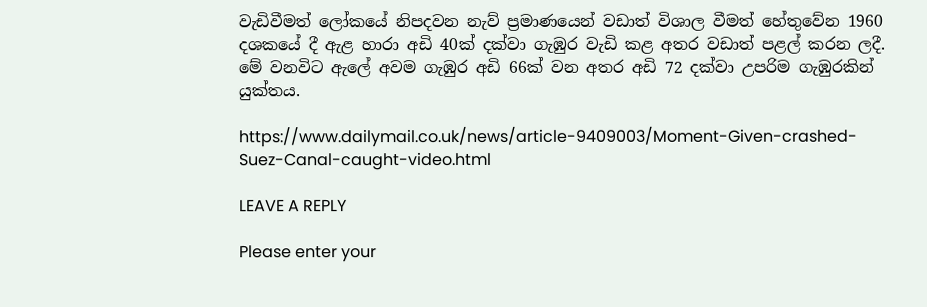වැඩිවීමත් ලෝක‍යේ නිපදවන නැව් ප්‍රමාණයෙන් වඩාත් විශාල වීමත් හේතුවේන 1960 දශකයේ දී ඇළ හාරා අඩි 40ක් දක්වා ගැඹුර වැඩි කළ අතර වඩාත් පළල් කරන ලදී. මේ වනවිට ඇලේ අවම ගැඹුර අඩි 66ක් වන අතර අඩි 72 දක්වා උපරිම ගැඹුරකින් යුක්තය.

https://www.dailymail.co.uk/news/article-9409003/Moment-Given-crashed-Suez-Canal-caught-video.html

LEAVE A REPLY

Please enter your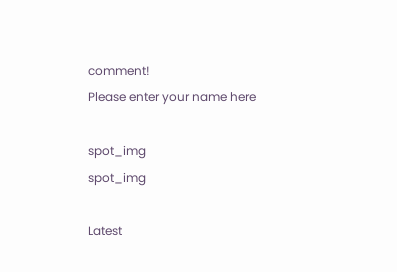comment!
Please enter your name here

spot_img
spot_img

Latest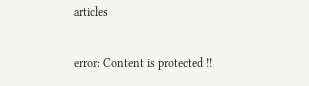articles

error: Content is protected !!